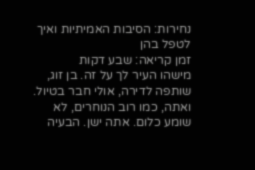נחירות: הסיבות האמיתיות ואיך לטפל בהן
זמן קריאה: שבע דקות
מישהו העיר לך על זה. בן זוג, שותפה לדירה, אולי חבר בטיול. ואתה, כמו רוב הנוחרים, לא שומע כלום. אתה ישן. הבעיה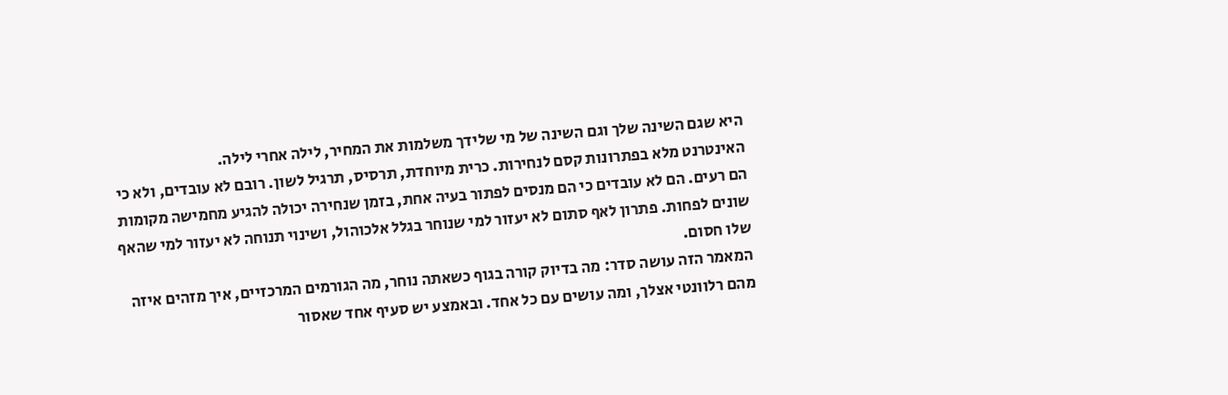היא שגם השינה שלך וגם השינה של מי שלידך משלמות את המחיר, לילה אחרי לילה.
האינטרנט מלא בפתרונות קסם לנחירות. כרית מיוחדת, תרסיס, תרגיל לשון. רובם לא עובדים, ולא כי הם רעים. הם לא עובדים כי הם מנסים לפתור בעיה אחת, בזמן שנחירה יכולה להגיע מחמישה מקומות שונים לפחות. פתרון לאף סתום לא יעזור למי שנוחר בגלל אלכוהול, ושינוי תנוחה לא יעזור למי שהאף שלו חסום.
המאמר הזה עושה סדר: מה בדיוק קורה בגוף כשאתה נוחר, מה הגורמים המרכזיים, איך מזהים איזה מהם רלוונטי אצלך, ומה עושים עם כל אחד. ובאמצע יש סעיף אחד שאסור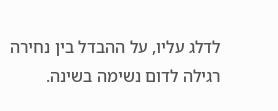לדלג עליו, על ההבדל בין נחירה רגילה לדום נשימה בשינה.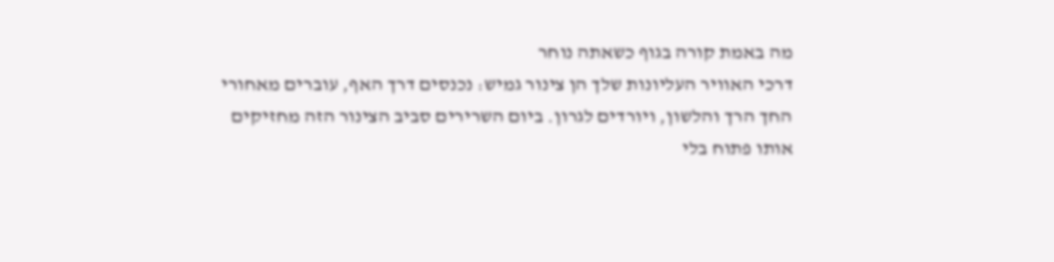מה באמת קורה בגוף כשאתה נוחר
דרכי האוויר העליונות שלך הן צינור גמיש: נכנסים דרך האף, עוברים מאחורי החך הרך והלשון, ויורדים לגרון. ביום השרירים סביב הצינור הזה מחזיקים אותו פתוח בלי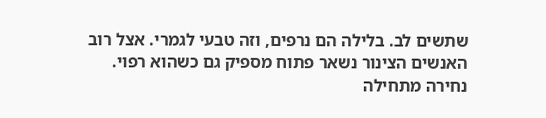שתשים לב. בלילה הם נרפים, וזה טבעי לגמרי. אצל רוב האנשים הצינור נשאר פתוח מספיק גם כשהוא רפוי.
נחירה מתחילה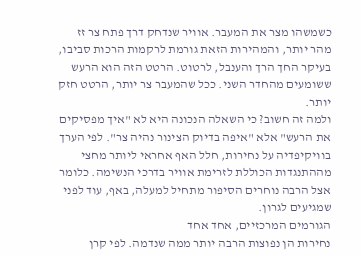כשמשהו מצר את המעבר. אוויר שנדחק דרך פתח צר זז מהר יותר, והמהירות הזאת גורמת לרקמות הרכות סביבו, בעיקר החך הרך והענבל, לרטוט. הרטט הזה הוא הרעש ששומעים מהחדר השני. ככל שהמעבר צר יותר, הרטט חזק יותר.
ולמה זה חשוב? כי השאלה הנכונה היא לא "איך מפסיקים את הרעש" אלא "איפה בדיוק הצינור נהיה צר". לפי הערך בוויקיפדיה על נחירות, חלל האף אחראי ליותר מחצי מההתנגדות הכוללת לזרימת אוויר בדרכי הנשימה. כלומר אצל הרבה נוחרים הסיפור מתחיל למעלה, באף, עוד לפני שמגיעים לגרון.
הגורמים המרכזיים, אחד אחד
נחירות הן נפוצות הרבה יותר ממה שנדמה. לפי קרן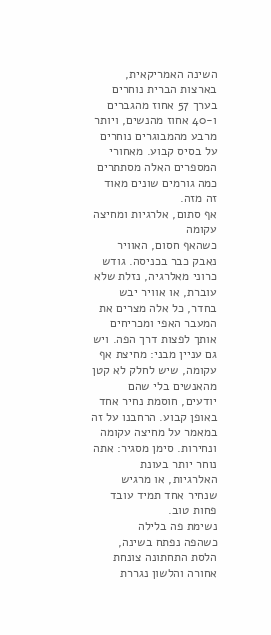השינה האמריקאית, בארצות הברית נוחרים בערך 57 אחוז מהגברים ו-40 אחוז מהנשים, ויותר מרבע מהמבוגרים נוחרים על בסיס קבוע. מאחורי המספרים האלה מסתתרים כמה גורמים שונים מאוד זה מזה.
אף סתום, אלרגיות ומחיצה עקומה
כשהאף חסום, האוויר נאבק כבר בכניסה. גודש כרוני מאלרגיה, נזלת שלא עוברת, או אוויר יבש בחדר, כל אלה מצרים את המעבר האפי ומכריחים אותך לפצות דרך הפה. ויש גם עניין מבני: מחיצת אף עקומה, שיש לחלק לא קטן מהאנשים בלי שהם יודעים, חוסמת נחיר אחד באופן קבוע. הרחבנו על זה במאמר על מחיצה עקומה ונחירות. סימן מסגיר: אתה נוחר יותר בעונת האלרגיות, או מרגיש שנחיר אחד תמיד עובד פחות טוב.
נשימת פה בלילה
כשהפה נפתח בשינה, הלסת התחתונה צונחת אחורה והלשון נגררת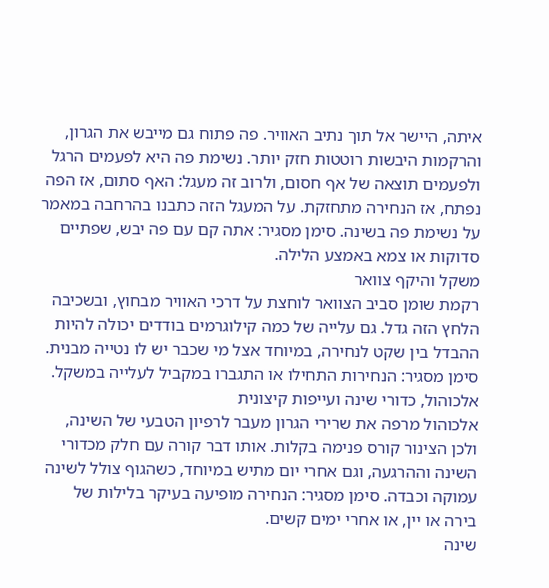איתה, היישר אל תוך נתיב האוויר. פה פתוח גם מייבש את הגרון, והרקמות היבשות רוטטות חזק יותר. נשימת פה היא לפעמים הרגל ולפעמים תוצאה של אף חסום, ולרוב זה מעגל: האף סתום, אז הפה נפתח, אז הנחירה מתחזקת. על המעגל הזה כתבנו בהרחבה במאמר על נשימת פה בשינה. סימן מסגיר: אתה קם עם פה יבש, שפתיים סדוקות או צמא באמצע הלילה.
משקל והיקף צוואר
רקמת שומן סביב הצוואר לוחצת על דרכי האוויר מבחוץ, ובשכיבה הלחץ הזה גדל. גם עלייה של כמה קילוגרמים בודדים יכולה להיות ההבדל בין שקט לנחירה, במיוחד אצל מי שכבר יש לו נטייה מבנית. סימן מסגיר: הנחירות התחילו או התגברו במקביל לעלייה במשקל.
אלכוהול, כדורי שינה ועייפות קיצונית
אלכוהול מרפה את שרירי הגרון מעבר לרפיון הטבעי של השינה, ולכן הצינור קורס פנימה בקלות. אותו דבר קורה עם חלק מכדורי השינה וההרגעה, וגם אחרי יום מתיש במיוחד, כשהגוף צולל לשינה עמוקה וכבדה. סימן מסגיר: הנחירה מופיעה בעיקר בלילות של בירה או יין, או אחרי ימים קשים.
שינה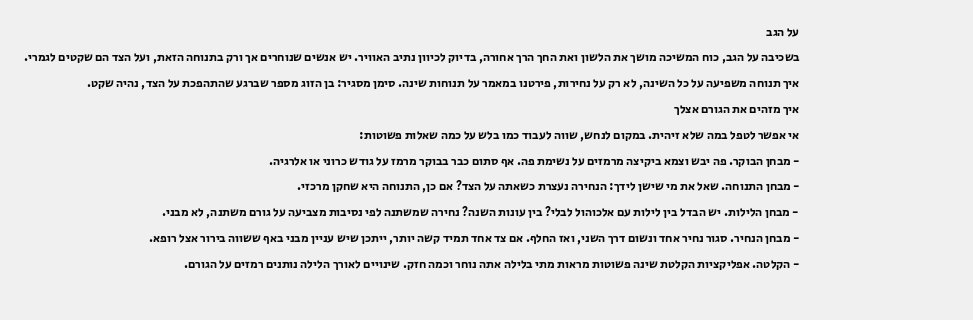על הגב
בשכיבה על הגב, כוח המשיכה מושך את הלשון ואת החך הרך אחורה, בדיוק לכיוון נתיב האוויר. יש אנשים שנוחרים אך ורק בתנוחה הזאת, ועל הצד הם שקטים לגמרי. איך תנוחה משפיעה על כל השינה, לא רק על נחירות, פירטנו במאמר על תנוחות שינה. סימן מסגיר: בן הזוג מספר שברגע שהתהפכת על הצד, נהיה שקט.
איך מזהים את הגורם אצלך
אי אפשר לטפל במה שלא זיהית. במקום לנחש, שווה לעבוד כמו בלש על כמה שאלות פשוטות:
- מבחן הבוקר. פה יבש וצמא ביקיצה מרמזים על נשימת פה. אף סתום כבר בבוקר מרמז על גודש כרוני או אלרגיה.
- מבחן התנוחה. שאל את מי שישן לידך: הנחירה נעצרת כשאתה על הצד? אם כן, התנוחה היא שחקן מרכזי.
- מבחן הלילות. יש הבדל בין לילות עם אלכוהול לבלי? בין עונות השנה? נחירה שמשתנה לפי נסיבות מצביעה על גורם משתנה, לא מבני.
- מבחן הנחיר. סגור נחיר אחד ונשום דרך השני, ואז החלף. אם צד אחד תמיד קשה יותר, ייתכן שיש עניין מבני באף ששווה בירור אצל רופא.
- הקלטה. אפליקציות הקלטת שינה פשוטות מראות מתי בלילה אתה נוחר וכמה חזק. שינויים לאורך הלילה נותנים רמזים על הגורם.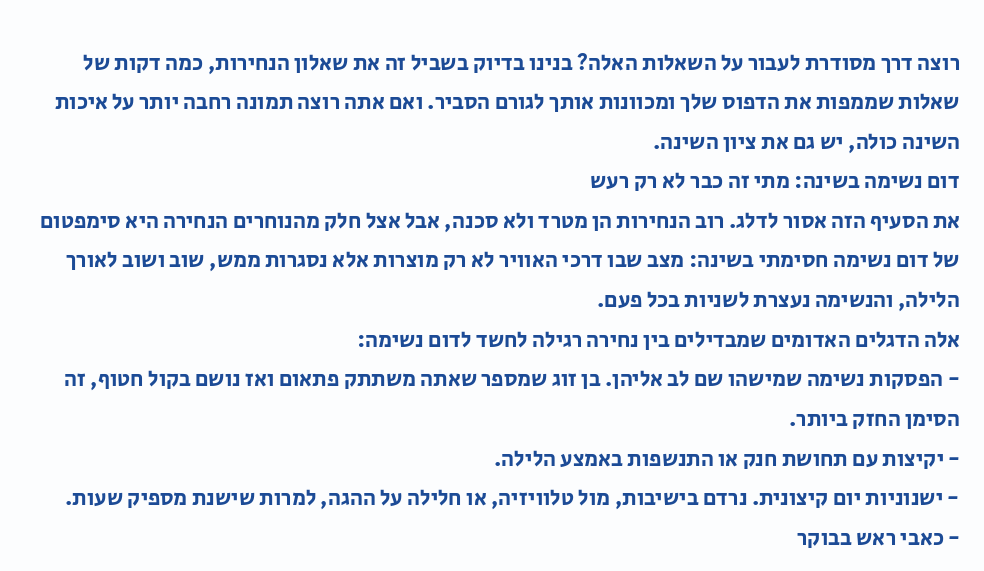רוצה דרך מסודרת לעבור על השאלות האלה? בנינו בדיוק בשביל זה את שאלון הנחירות, כמה דקות של שאלות שממפות את הדפוס שלך ומכוונות אותך לגורם הסביר. ואם אתה רוצה תמונה רחבה יותר על איכות השינה כולה, יש גם את ציון השינה.
דום נשימה בשינה: מתי זה כבר לא רק רעש
את הסעיף הזה אסור לדלג. רוב הנחירות הן מטרד ולא סכנה, אבל אצל חלק מהנוחרים הנחירה היא סימפטום של דום נשימה חסימתי בשינה: מצב שבו דרכי האוויר לא רק מוצרות אלא נסגרות ממש, שוב ושוב לאורך הלילה, והנשימה נעצרת לשניות בכל פעם.
אלה הדגלים האדומים שמבדילים בין נחירה רגילה לחשד לדום נשימה:
- הפסקות נשימה שמישהו שם לב אליהן. בן זוג שמספר שאתה משתתק פתאום ואז נושם בקול חטוף, זה הסימן החזק ביותר.
- יקיצות עם תחושת חנק או התנשפות באמצע הלילה.
- ישנוניות יום קיצונית. נרדם בישיבות, מול טלוויזיה, או חלילה על ההגה, למרות שישנת מספיק שעות.
- כאבי ראש בבוקר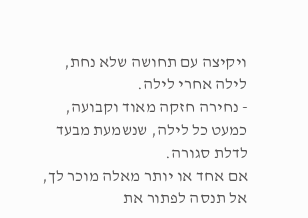ויקיצה עם תחושה שלא נחת, לילה אחרי לילה.
- נחירה חזקה מאוד וקבועה, כמעט כל לילה, שנשמעת מבעד לדלת סגורה.
אם אחד או יותר מאלה מוכר לך, אל תנסה לפתור את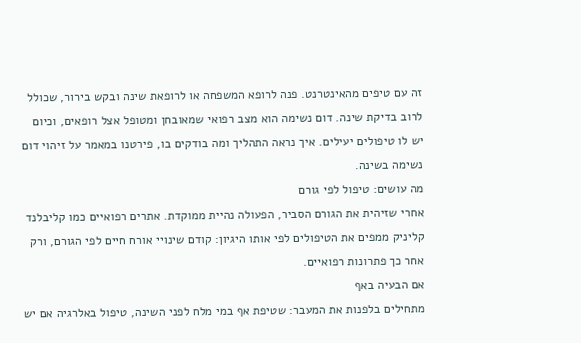זה עם טיפים מהאינטרנט. פנה לרופא המשפחה או לרופאת שינה ובקש בירור, שכולל לרוב בדיקת שינה. דום נשימה הוא מצב רפואי שמאובחן ומטופל אצל רופאים, וכיום יש לו טיפולים יעילים. איך נראה התהליך ומה בודקים בו, פירטנו במאמר על זיהוי דום נשימה בשינה.
מה עושים: טיפול לפי גורם
אחרי שזיהית את הגורם הסביר, הפעולה נהיית ממוקדת. אתרים רפואיים כמו קליבלנד קליניק ממפים את הטיפולים לפי אותו היגיון: קודם שינויי אורח חיים לפי הגורם, ורק אחר כך פתרונות רפואיים.
אם הבעיה באף
מתחילים בלפנות את המעבר: שטיפת אף במי מלח לפני השינה, טיפול באלרגיה אם יש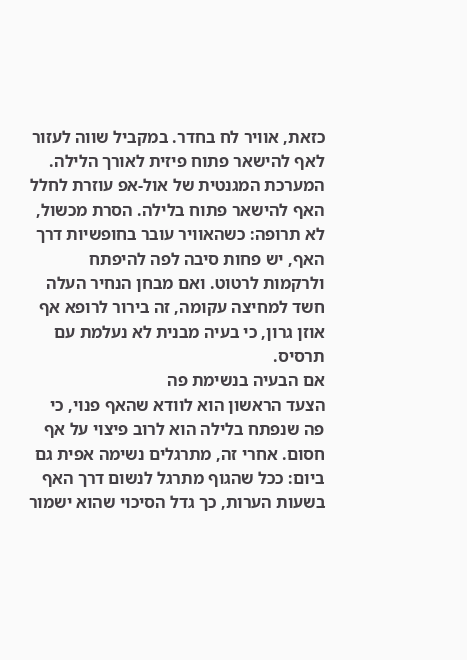כזאת, אוויר לח בחדר. במקביל שווה לעזור לאף להישאר פתוח פיזית לאורך הלילה. המערכת המגנטית של אול-אפ עוזרת לחלל האף להישאר פתוח בלילה. הסרת מכשול, לא תרופה: כשהאוויר עובר בחופשיות דרך האף, יש פחות סיבה לפה להיפתח ולרקמות לרטוט. ואם מבחן הנחיר העלה חשד למחיצה עקומה, זה בירור לרופא אף אוזן גרון, כי בעיה מבנית לא נעלמת עם תרסיס.
אם הבעיה בנשימת פה
הצעד הראשון הוא לוודא שהאף פנוי, כי פה שנפתח בלילה הוא לרוב פיצוי על אף חסום. אחרי זה, מתרגלים נשימה אפית גם ביום: ככל שהגוף מתרגל לנשום דרך האף בשעות הערות, כך גדל הסיכוי שהוא ישמור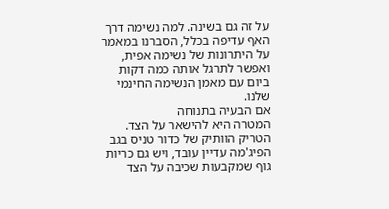על זה גם בשינה. למה נשימה דרך האף עדיפה בכלל, הסברנו במאמר על היתרונות של נשימה אפית, ואפשר לתרגל אותה כמה דקות ביום עם מאמן הנשימה החינמי שלנו.
אם הבעיה בתנוחה
המטרה היא להישאר על הצד. הטריק הוותיק של כדור טניס בגב הפיג'מה עדיין עובד, ויש גם כריות גוף שמקבעות שכיבה על הצד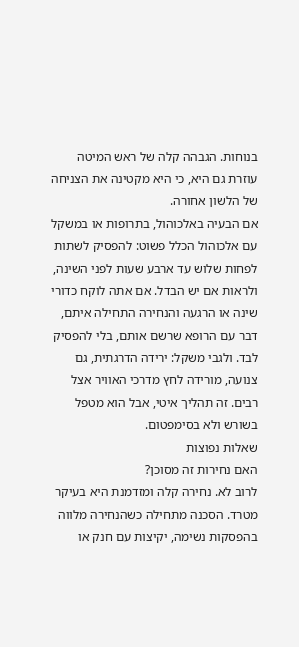בנוחות. הגבהה קלה של ראש המיטה עוזרת גם היא, כי היא מקטינה את הצניחה של הלשון אחורה.
אם הבעיה באלכוהול, בתרופות או במשקל
עם אלכוהול הכלל פשוט: להפסיק לשתות לפחות שלוש עד ארבע שעות לפני השינה, ולראות אם יש הבדל. אם אתה לוקח כדורי שינה או הרגעה והנחירה התחילה איתם, דבר עם הרופא שרשם אותם, בלי להפסיק לבד. ולגבי משקל: ירידה הדרגתית, גם צנועה, מורידה לחץ מדרכי האוויר אצל רבים. זה תהליך איטי, אבל הוא מטפל בשורש ולא בסימפטום.
שאלות נפוצות
האם נחירות זה מסוכן?
לרוב לא. נחירה קלה ומזדמנת היא בעיקר מטרד. הסכנה מתחילה כשהנחירה מלווה בהפסקות נשימה, יקיצות עם חנק או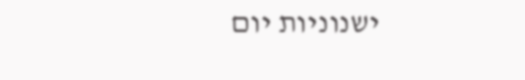ישנוניות יום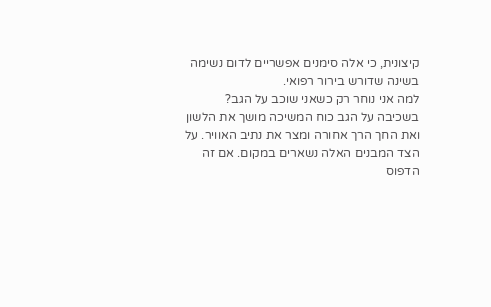קיצונית, כי אלה סימנים אפשריים לדום נשימה בשינה שדורש בירור רפואי.
למה אני נוחר רק כשאני שוכב על הגב?
בשכיבה על הגב כוח המשיכה מושך את הלשון ואת החך הרך אחורה ומצר את נתיב האוויר. על הצד המבנים האלה נשארים במקום. אם זה הדפוס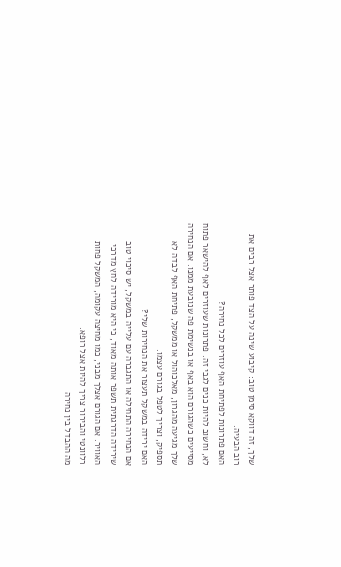שלך, זה דווקא סימן טוב: קיבוע שינה על הצד פותר אצל רבים את רוב הבעיה.
האם פתרונות לפתיחת האף עוזרים לכל נחירה?
לא, וחשוב להיות כנים לגבי זה. פתרונות שעוזרים לאף להישאר פתוח מסייעים כשהגורם הוא באף או בנשימת פה שנובעת ממנו. אם הנחירה שלך מגיעה מהגרון, מאלכוהול או ממשקל, פתיחת האף לבדה לא תספיק, וצריך לטפל בגורם עצמו.
האם ירידה במשקל תעצור את הנחירות שלי?
אם הנחירה התחילה או התגברה עם עלייה במשקל, יש סיכוי טוב שירידה הדרגתית תשפר אותה מאוד, כי היא מורידה לחץ מדרכי האוויר. אם הגורם אצלך מבני, כמו מחיצה עקומה, המשקל פחות רלוונטי והבירור צריך להיות אצל רופא.
מה ההבדל בין נחירה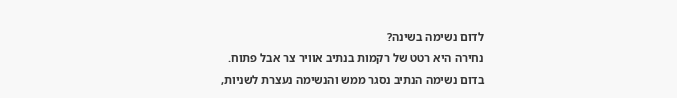לדום נשימה בשינה?
נחירה היא רטט של רקמות בנתיב אוויר צר אבל פתוח. בדום נשימה הנתיב נסגר ממש והנשימה נעצרת לשניות,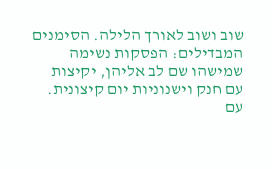שוב ושוב לאורך הלילה. הסימנים המבדילים: הפסקות נשימה שמישהו שם לב אליהן, יקיצות עם חנק וישנוניות יום קיצונית. עם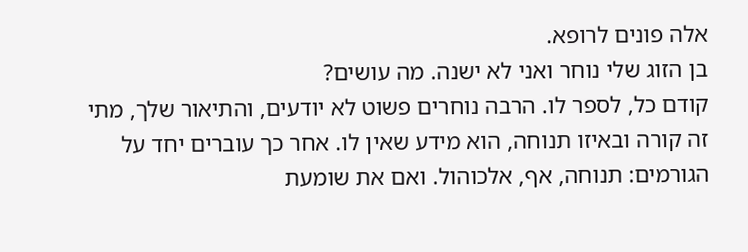אלה פונים לרופא.
בן הזוג שלי נוחר ואני לא ישנה. מה עושים?
קודם כל, לספר לו. הרבה נוחרים פשוט לא יודעים, והתיאור שלך, מתי זה קורה ובאיזו תנוחה, הוא מידע שאין לו. אחר כך עוברים יחד על הגורמים: תנוחה, אף, אלכוהול. ואם את שומעת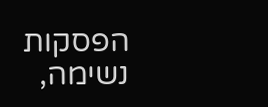הפסקות נשימה,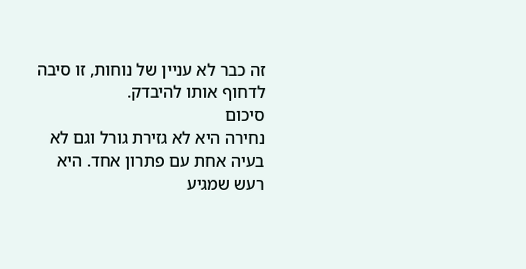זה כבר לא עניין של נוחות, זו סיבה לדחוף אותו להיבדק.
סיכום
נחירה היא לא גזירת גורל וגם לא בעיה אחת עם פתרון אחד. היא רעש שמגיע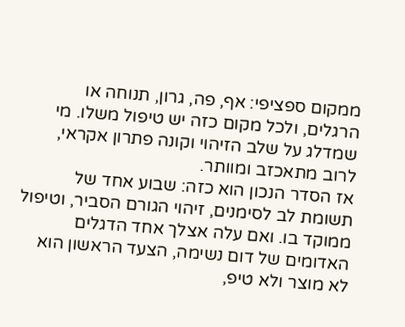ממקום ספציפי: אף, פה, גרון, תנוחה או הרגלים, ולכל מקום כזה יש טיפול משלו. מי שמדלג על שלב הזיהוי וקונה פתרון אקראי, לרוב מתאכזב ומוותר.
אז הסדר הנכון הוא כזה: שבוע אחד של תשומת לב לסימנים, זיהוי הגורם הסביר, וטיפול ממוקד בו. ואם עלה אצלך אחד הדגלים האדומים של דום נשימה, הצעד הראשון הוא לא מוצר ולא טיפ,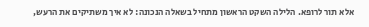אלא תור לרופא. הלילה השקט הראשון מתחיל בשאלה הנכונה: לא איך משתיקים את הרעש,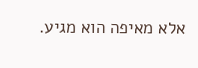אלא מאיפה הוא מגיע.